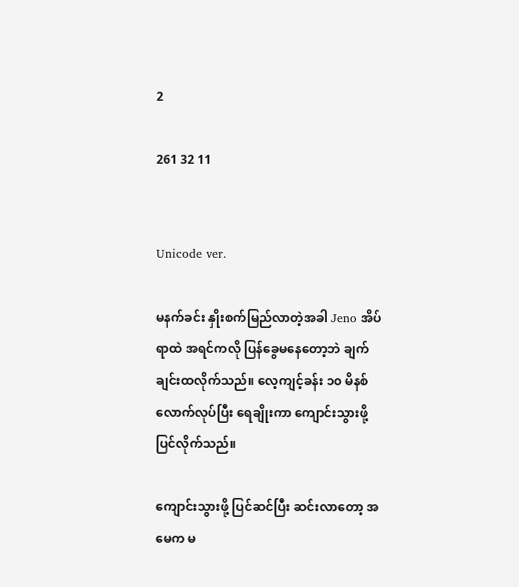2

261 32 11


Unicode ver.

မနက်ခင်း နှိုးစက်မြည်လာတဲ့အခါ Jeno အိပ်ရာထဲ အရင်ကလို ပြန်ခွေမနေတော့ဘဲ ချက်ချင်းထလိုက်သည်။ လေ့ကျင့်ခန်း ၁၀ မိနစ်လောက်လုပ်ပြီး ရေချိုးကာ ကျောင်းသွားဖို့ပြင်လိုက်သည်။

ကျောင်းသွားဖို့ ပြင်ဆင်ပြီး ဆင်းလာတော့ အမေက မ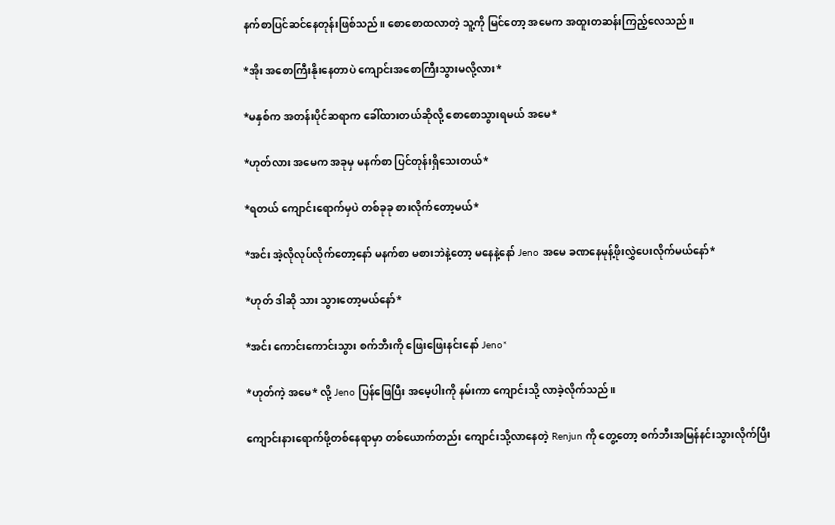နက်စာပြင်ဆင်နေတုန်းဖြစ်သည်။ စောစောထလာတဲ့ သူ့ကို မြင်တော့ အမေက အထူးတဆန်းကြည့်လေသည်။

*အိုး အစောကြီးနိုးနေတာပဲ ကျောင်းအစောကြီးသွားမလို့လား*

*မနှစ်က အတန်းပိုင်ဆရာက ခေါ်ထားတယ်ဆိုလို့ စောစောသွားရမယ် အမေ*

*ဟုတ်လား အမေက အခုမှ မနက်စာ ပြင်တုန်းရှိသေးတယ်*

*ရတယ် ကျောင်းရောက်မှပဲ တစ်ခုခု စားလိုက်တော့မယ်*

*အင်း အဲ့လိုလုပ်လိုက်တော့နော် မနက်စာ မစားဘဲနဲ့တော့ မနေနဲ့နော် Jeno အမေ ခဏနေမုန့်ဖိုးလွှဲပေးလိုက်မယ်နော်*

*ဟုတ် ဒါဆို သား သွားတော့မယ်နော်*

*အင်း ကောင်းကောင်းသွား စက်ဘီးကို ဖြေးဖြေးနင်းနော် Jeno*

*ဟုတ်ကဲ့ အမေ* လို့ Jeno ပြန်ဖြေပြီး အမေ့ပါးကို နမ်းကာ ကျောင်းသို့ လာခဲ့လိုက်သည်။

ကျောင်းနားရောက်ဖို့တစ်နေရာမှာ တစ်ယောက်တည်း ကျောင်းသို့လာနေတဲ့ Renjun ကို တွေ့တော့ စက်ဘီးအမြန်နင်းသွားလိုက်ပြီး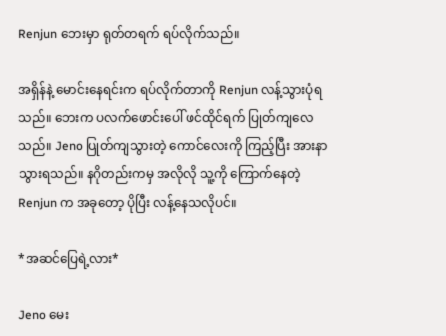Renjun ဘေးမှာ ရုတ်တရက် ရပ်လိုက်သည်။

အရှိန်နဲ့ မောင်းနေရင်းက ရပ်လိုက်တာကို Renjun လန့်သွားပုံရသည်။ ဘေးက ပလက်ဖောင်းပေါ် ဖင်ထိုင်ရက် ပြုတ်ကျလေသည်။ Jeno ပြုတ်ကျသွားတဲ့ ကောင်လေးကို ကြည့်ပြီး အားနာသွားရသည်။ နဂိုတည်းကမှ အလိုလို သူ့ကို ကြောက်နေတဲ့ Renjun က အခုတော့ ပိုပြီး လန့်နေသလိုပင်။

*အဆင်ပြေရဲ့လား*

Jeno မေး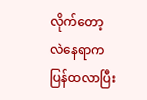လိုက်တော့ လဲနေရာက ပြန်ထလာပြီး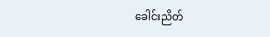ခေါင်းညိတ်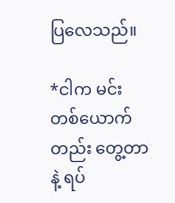ပြလေသည်။

*ငါက မင်းတစ်ယောက်တည်း တွေ့တာနဲ့ ရပ်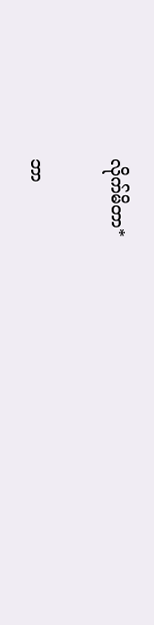လိုက်မိတာ*

ဘာ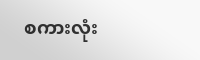စကားလုံး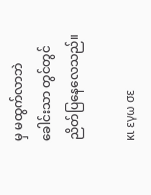မှ မထွက်လာဘဲ ခေါင်းသာ တွင်တွင်ညိတ်ပြနေလေသည်။

κι εγω σε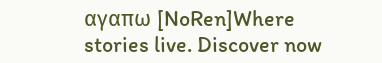αγαπω [NoRen]Where stories live. Discover now